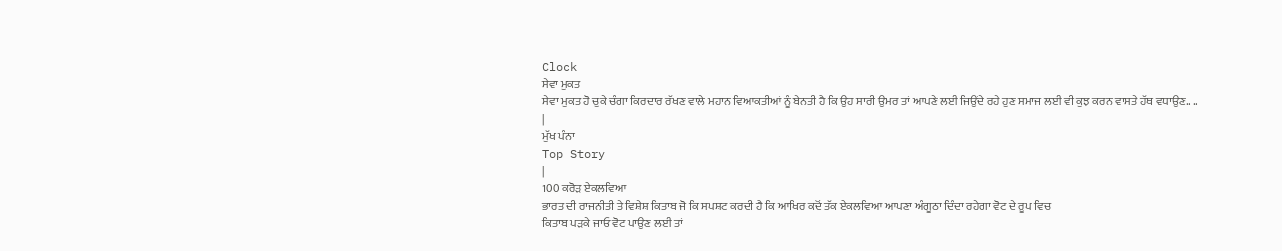Clock
ਸੇਵਾ ਮੁਕਤ
ਸੇਵਾ ਮੁਕਤ ਹੋ ਚੁਕੇ ਚੰਗਾ ਕਿਰਦਾਰ ਰੱਖਣ ਵਾਲੇ ਮਹਾਨ ਵਿਆਕਤੀਆਂ ਨੂੰ ਬੇਨਤੀ ਹੈ ਕਿ ਉਹ ਸਾਰੀ ਉਮਰ ਤਾਂ ਆਪਣੇ ਲਈ ਜਿਉਂਦੇ ਰਹੇ ਹੁਣ ਸਮਾਜ ਲਈ ਵੀ ਕੁਝ ਕਰਨ ਵਾਸਤੇ ਹੱਥ ਵਧਾਉਣ.. ..
|
ਮੁੱਖ ਪੰਨਾ
Top Story
|
100 ਕਰੋੜ ਏਕਲਵਿਆ
ਭਾਰਤ ਦੀ ਰਾਜਨੀਤੀ ਤੇ ਵਿਸ਼ੇਸ਼ ਕਿਤਾਬ ਜੋ ਕਿ ਸਪਸ਼ਟ ਕਰਦੀ ਹੈ ਕਿ ਆਖਿਰ ਕਦੋਂ ਤੱਕ ਏਕਲਵਿਆ ਆਪਣਾ ਅੰਗੂਠਾ ਦਿੰਦਾ ਰਹੇਗਾ ਵੋਟ ਦੇ ਰੂਪ ਵਿਚ
ਕਿਤਾਬ ਪੜਕੇ ਜਾਓ ਵੋਟ ਪਾਉਣ ਲਈ ਤਾਂ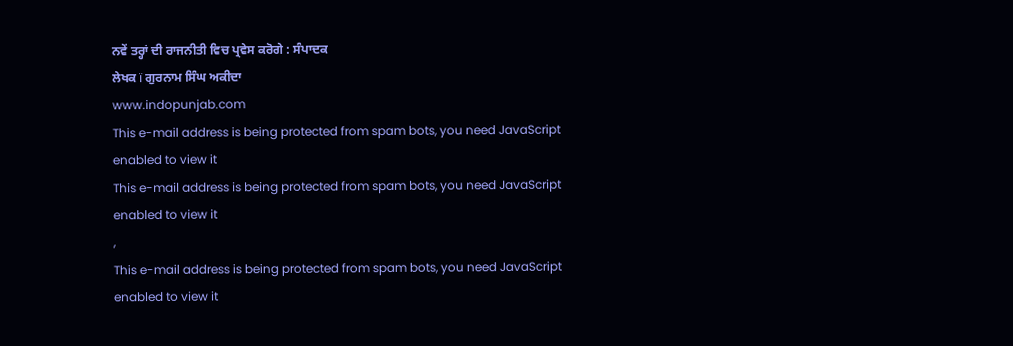ਨਵੇਂ ਤਰ੍ਹਾਂ ਦੀ ਰਾਜਨੀਤੀ ਵਿਚ ਪ੍ਰਵੇਸ ਕਰੋਗੇ : ਸੰਪਾਦਕ
ਲੇਖਕ ï ਗੁਰਨਾਮ ਸਿੰਘ ਅਕੀਦਾ
www.indopunjab.com
This e-mail address is being protected from spam bots, you need JavaScript enabled to view it
This e-mail address is being protected from spam bots, you need JavaScript enabled to view it
,
This e-mail address is being protected from spam bots, you need JavaScript enabled to view it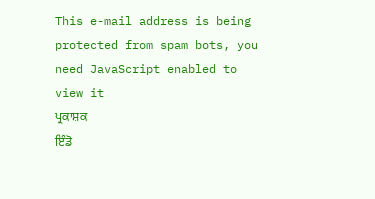This e-mail address is being protected from spam bots, you need JavaScript enabled to view it
ਪ੍ਰਕਾਸ਼ਕ
ਇੰਡੋ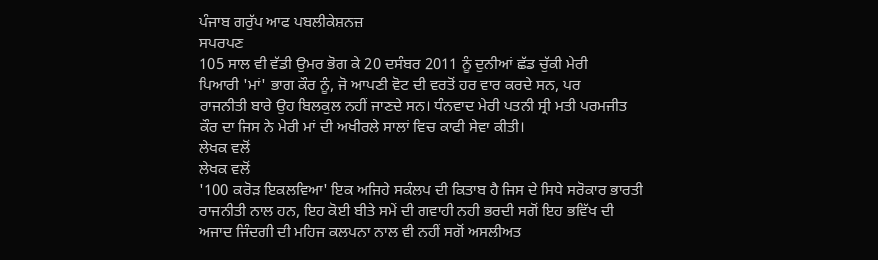ਪੰਜਾਬ ਗਰੁੱਪ ਆਫ ਪਬਲੀਕੇਸ਼ਨਜ਼
ਸਪਰਪਣ
105 ਸਾਲ ਵੀ ਵੱਡੀ ਉਮਰ ਭੋਗ ਕੇ 20 ਦਸੰਬਰ 2011 ਨੂੰ ਦੁਨੀਆਂ ਛੱਡ ਚੁੱਕੀ ਮੇਰੀ
ਪਿਆਰੀ 'ਮਾਂ' ਭਾਗ ਕੌਰ ਨੂੰ, ਜੋ ਆਪਣੀ ਵੋਟ ਦੀ ਵਰਤੋਂ ਹਰ ਵਾਰ ਕਰਦੇ ਸਨ, ਪਰ
ਰਾਜਨੀਤੀ ਬਾਰੇ ਉਹ ਬਿਲਕੁਲ ਨਹੀਂ ਜਾਣਦੇ ਸਨ। ਧੰਨਵਾਦ ਮੇਰੀ ਪਤਨੀ ਸ੍ਰੀ ਮਤੀ ਪਰਮਜੀਤ
ਕੌਰ ਦਾ ਜਿਸ ਨੇ ਮੇਰੀ ਮਾਂ ਦੀ ਅਖੀਰਲੇ ਸਾਲਾਂ ਵਿਚ ਕਾਫੀ ਸੇਵਾ ਕੀਤੀ।
ਲੇਖਕ ਵਲੋਂ
ਲੇਖਕ ਵਲੋਂ
'100 ਕਰੋੜ ਇਕਲਵਿਆ' ਇਕ ਅਜਿਹੇ ਸਕੰਲਪ ਦੀ ਕਿਤਾਬ ਹੈ ਜਿਸ ਦੇ ਸਿਧੇ ਸਰੋਕਾਰ ਭਾਰਤੀ
ਰਾਜਨੀਤੀ ਨਾਲ ਹਨ, ਇਹ ਕੋਈ ਬੀਤੇ ਸਮੇਂ ਦੀ ਗਵਾਹੀ ਨਹੀ ਭਰਦੀ ਸਗੋਂ ਇਹ ਭਵਿੱਖ ਦੀ
ਅਜਾਦ ਜਿੰਦਗੀ ਦੀ ਮਹਿਜ ਕਲਪਨਾ ਨਾਲ ਵੀ ਨਹੀਂ ਸਗੋਂ ਅਸਲੀਅਤ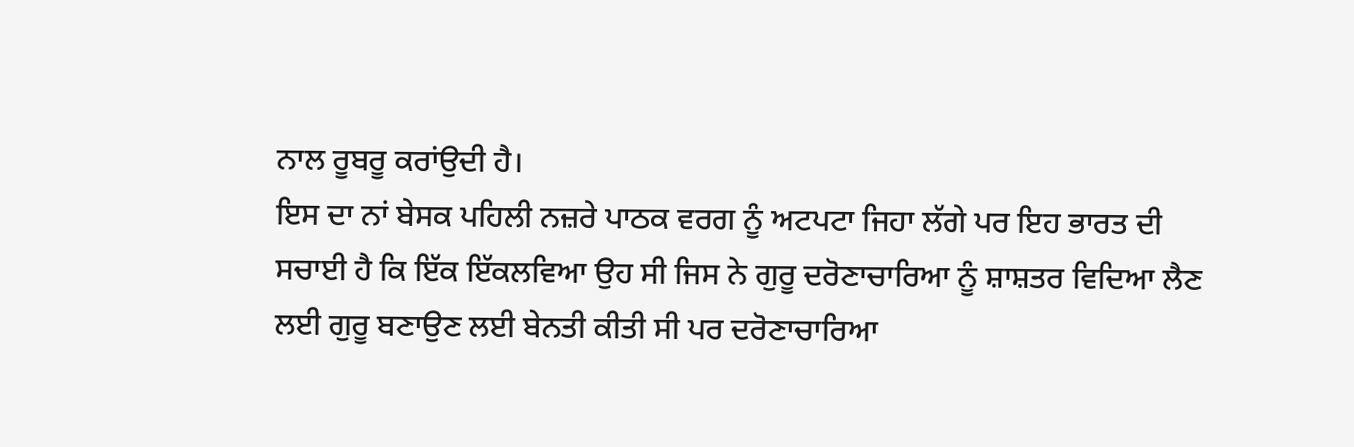ਨਾਲ ਰੂਬਰੂ ਕਰਾਂਉਦੀ ਹੈ।
ਇਸ ਦਾ ਨਾਂ ਬੇਸਕ ਪਹਿਲੀ ਨਜ਼ਰੇ ਪਾਠਕ ਵਰਗ ਨੂੰ ਅਟਪਟਾ ਜਿਹਾ ਲੱਗੇ ਪਰ ਇਹ ਭਾਰਤ ਦੀ
ਸਚਾਈ ਹੈ ਕਿ ਇੱਕ ਇੱਕਲਵਿਆ ਉਹ ਸੀ ਜਿਸ ਨੇ ਗੁਰੂ ਦਰੋਣਾਚਾਰਿਆ ਨੂੰ ਸ਼ਾਸ਼ਤਰ ਵਿਦਿਆ ਲੈਣ
ਲਈ ਗੁਰੂ ਬਣਾਉਣ ਲਈ ਬੇਨਤੀ ਕੀਤੀ ਸੀ ਪਰ ਦਰੋਣਾਚਾਰਿਆ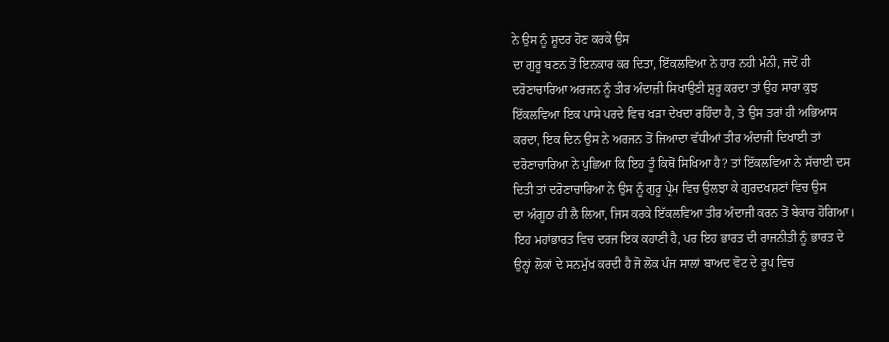ਨੇ ਉਸ ਨੂੰ ਸ਼ੂਦਰ ਹੋਣ ਕਰਕੇ ਉਸ
ਦਾ ਗੁਰੂ ਬਣਨ ਤੋਂ ਇਨਕਾਰ ਕਰ ਦਿਤਾ, ਇੱਕਲਵਿਆ ਨੇ ਹਾਰ ਨਹੀ ਮੰਨੀ, ਜਦੋਂ ਹੀ
ਦਰੋਣਾਚਾਰਿਆ ਅਰਜਨ ਨੂੰ ਤੀਰ ਅੰਦਾਜ਼ੀ ਸਿਖਾਉਣੀ ਸ਼ੁਰੂ ਕਰਦਾ ਤਾਂ ਉਹ ਸਾਰਾ ਕੁਝ
ਇੱਕਲਵਿਆ ਇਕ ਪਾਸੇ ਪਰਦੇ ਵਿਚ ਖੜਾ ਦੇਖਦਾ ਰਹਿੰਦਾ ਹੈ, ਤੇ ਉਸ ਤਰਾਂ ਹੀ ਅਭਿਆਸ
ਕਰਦਾ, ਇਕ ਦਿਨ ਉਸ ਨੇ ਅਰਜਨ ਤੋਂ ਜਿਆਦਾ ਵੱਧੀਆਂ ਤੀਰ ਅੰਦਾਜੀ ਦਿਖਾਈ ਤਾਂ
ਦਰੋਣਾਚਾਰਿਆ ਨੇ ਪੁਛਿਆ ਕਿ ਇਹ ਤੂੰ ਕਿਥੋਂ ਸਿਖਿਆ ਹੈ? ਤਾਂ ਇੱਕਲਵਿਆ ਨੇ ਸੱਚਾਈ ਦਸ
ਦਿਤੀ ਤਾਂ ਦਰੋਣਾਚਾਰਿਆ ਨੇ ਉਸ ਨੂੰ ਗੁਰੂ ਪ੍ਰੇਮ ਵਿਚ ਉਲਝਾ ਕੇ ਗੁਰਦਖਸ਼ਣਾਂ ਵਿਚ ਉਸ
ਦਾ ਅੰਗੂਠਾ ਹੀ ਲੈ ਲਿਆ, ਜਿਸ ਕਰਕੇ ਇੱਕਲਵਿਆ ਤੀਰ ਅੰਦਾਜੀ ਕਰਨ ਤੋਂ ਬੇਕਾਰ ਹੋਗਿਆ।
ਇਹ ਮਹਾਂਭਾਰਤ ਵਿਚ ਦਰਜ ਇਕ ਕਹਾਣੀ ਹੈ, ਪਰ ਇਹ ਭਾਰਤ ਦੀ ਰਾਜਨੀਤੀ ਨੂੰ ਭਾਰਤ ਦੇ
ਉਨ੍ਹਾਂ ਲੋਕਾਂ ਦੇ ਸਨਮੁੱਖ ਕਰਦੀ ਹੈ ਜੋ ਲੋਕ ਪੰਜ ਸਾਲਾਂ ਬਾਅਦ ਵੋਟ ਦੇ ਰੂਪ ਵਿਚ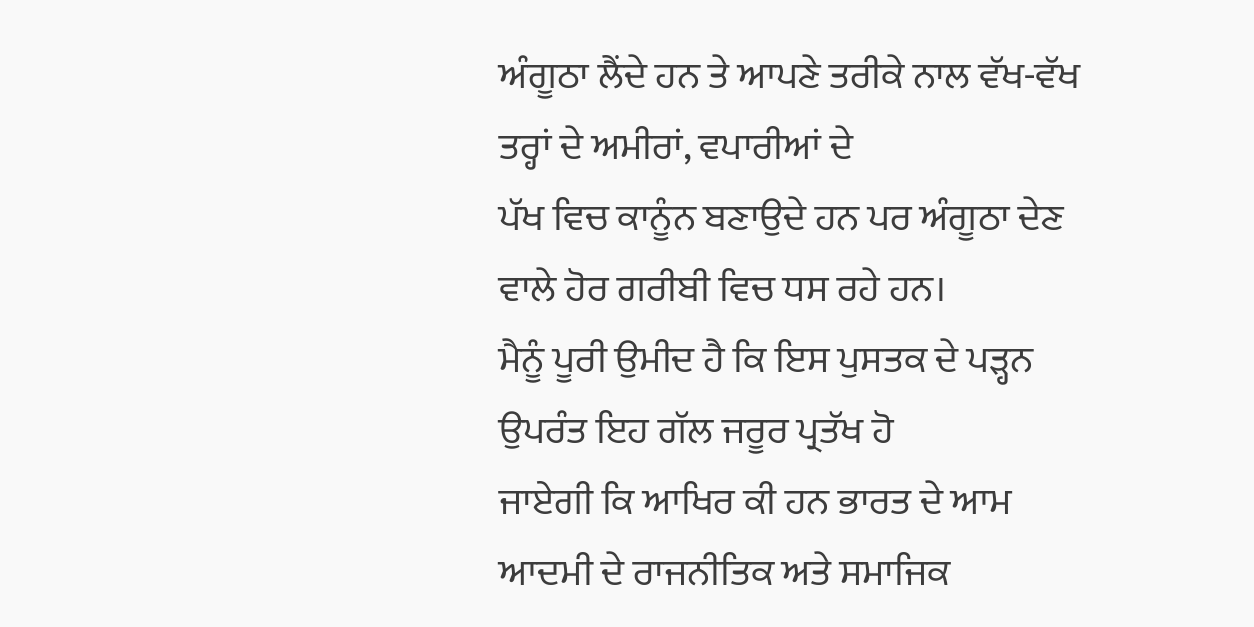ਅੰਗੂਠਾ ਲੈਂਦੇ ਹਨ ਤੇ ਆਪਣੇ ਤਰੀਕੇ ਨਾਲ ਵੱਖ-ਵੱਖ ਤਰ੍ਹਾਂ ਦੇ ਅਮੀਰਾਂ, ਵਪਾਰੀਆਂ ਦੇ
ਪੱਖ ਵਿਚ ਕਾਨੂੰਨ ਬਣਾਉਦੇ ਹਨ ਪਰ ਅੰਗੂਠਾ ਦੇਣ ਵਾਲੇ ਹੋਰ ਗਰੀਬੀ ਵਿਚ ਧਸ ਰਹੇ ਹਨ।
ਮੈਨੂੰ ਪੂਰੀ ਉਮੀਦ ਹੈ ਕਿ ਇਸ ਪੁਸਤਕ ਦੇ ਪੜ੍ਹਨ ਉਪਰੰਤ ਇਹ ਗੱਲ ਜਰੂਰ ਪ੍ਰਤੱਖ ਹੋ
ਜਾਏਗੀ ਕਿ ਆਖਿਰ ਕੀ ਹਨ ਭਾਰਤ ਦੇ ਆਮ ਆਦਮੀ ਦੇ ਰਾਜਨੀਤਿਕ ਅਤੇ ਸਮਾਜਿਕ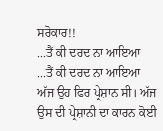ਸਰੋਕਾਰ!!
...ਤੈਂ ਕੀ ਦਰਦ ਨਾ ਆਇਆ
...ਤੈਂ ਕੀ ਦਰਦ ਨਾ ਆਇਆ
ਅੱਜ ਉਹ ਫਿਰ ਪ੍ਰੇਸ਼ਾਨ ਸੀ। ਅੱਜ ਉਸ ਦੀ ਪ੍ਰੇਸ਼ਾਨੀ ਦਾ ਕਾਰਨ ਕੋਈ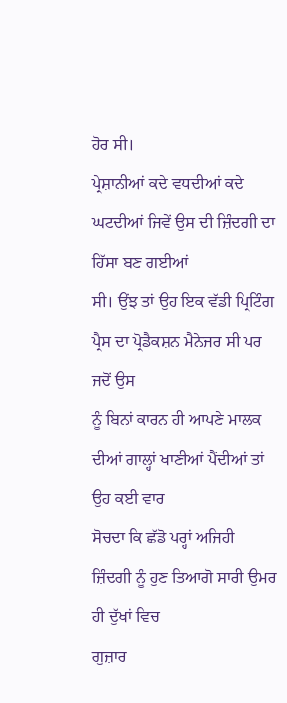ਹੋਰ ਸੀ।
ਪ੍ਰੇਸ਼ਾਨੀਆਂ ਕਦੇ ਵਧਦੀਆਂ ਕਦੇ ਘਟਦੀਆਂ ਜਿਵੇਂ ਉਸ ਦੀ ਜ਼ਿੰਦਗੀ ਦਾ ਹਿੱਸਾ ਬਣ ਗਈਆਂ
ਸੀ। ਉਂਝ ਤਾਂ ਉਹ ਇਕ ਵੱਡੀ ਪ੍ਰਿਟਿੰਗ ਪ੍ਰੈਸ ਦਾ ਪ੍ਰੋਡੈਕਸ਼ਨ ਮੈਨੇਜਰ ਸੀ ਪਰ ਜਦੋਂ ਉਸ
ਨੂੰ ਬਿਨਾਂ ਕਾਰਨ ਹੀ ਆਪਣੇ ਮਾਲਕ ਦੀਆਂ ਗਾਲ੍ਹਾਂ ਖਾਣੀਆਂ ਪੈਂਦੀਆਂ ਤਾਂ ਉਹ ਕਈ ਵਾਰ
ਸੋਚਦਾ ਕਿ ਛੱਡੋ ਪਰ੍ਹਾਂ ਅਜਿਹੀ ਜ਼ਿੰਦਗੀ ਨੂੰ ਹੁਣ ਤਿਆਗੋ ਸਾਰੀ ਉਮਰ ਹੀ ਦੁੱਖਾਂ ਵਿਚ
ਗੁਜ਼ਾਰ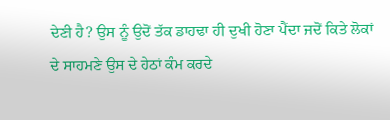ਦੇਣੀ ਹੈ? ਉਸ ਨੂੰ ਉਦੋਂ ਤੱਕ ਡਾਹਢਾ ਹੀ ਦੁਖੀ ਹੋਣਾ ਪੈਂਦਾ ਜਦੋਂ ਕਿਤੇ ਲੋਕਾਂ
ਦੇ ਸਾਹਮਣੇ ਉਸ ਦੇ ਹੇਠਾਂ ਕੰਮ ਕਰਦੇ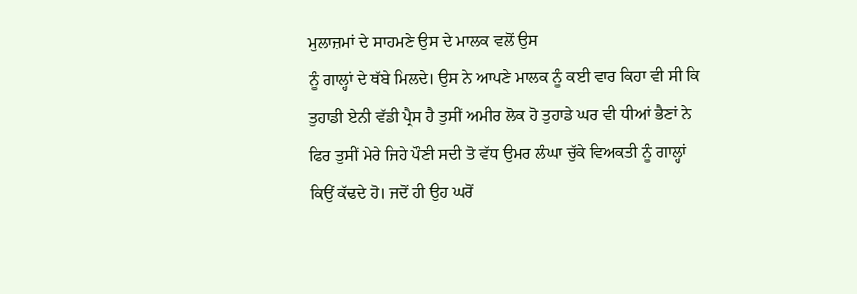ਮੁਲਾਜ਼ਮਾਂ ਦੇ ਸਾਹਮਣੇ ਉਸ ਦੇ ਮਾਲਕ ਵਲੋਂ ਉਸ
ਨੂੰ ਗਾਲ੍ਹਾਂ ਦੇ ਥੱਬੇ ਮਿਲਦੇ। ਉਸ ਨੇ ਆਪਣੇ ਮਾਲਕ ਨੂੰ ਕਈ ਵਾਰ ਕਿਹਾ ਵੀ ਸੀ ਕਿ
ਤੁਹਾਡੀ ਏਨੀ ਵੱਡੀ ਪ੍ਰੈਸ ਹੈ ਤੁਸੀਂ ਅਮੀਰ ਲੋਕ ਹੋ ਤੁਹਾਡੇ ਘਰ ਵੀ ਧੀਆਂ ਭੈਣਾਂ ਨੇ
ਫਿਰ ਤੁਸੀਂ ਮੇਰੇ ਜਿਹੇ ਪੌਣੀ ਸਦੀ ਤੋ ਵੱਧ ਉਮਰ ਲੰਘਾ ਚੁੱਕੇ ਵਿਅਕਤੀ ਨੂੰ ਗਾਲ੍ਹਾਂ
ਕਿਉਂ ਕੱਢਦੇ ਹੋ। ਜਦੋਂ ਹੀ ਉਹ ਘਰੋਂ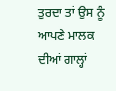ਤੁਰਦਾ ਤਾਂ ਉਸ ਨੂੰ ਆਪਣੇ ਮਾਲਕ ਦੀਆਂ ਗਾਲ੍ਹਾਂ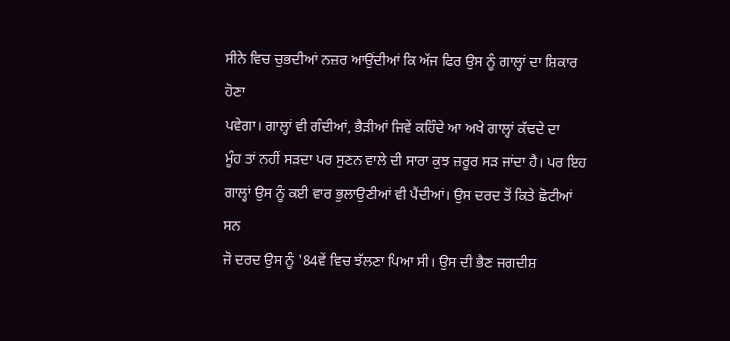ਸੀਨੇ ਵਿਚ ਚੁਭਦੀਆਂ ਨਜ਼ਰ ਆਉਂਦੀਆਂ ਕਿ ਅੱਜ ਫਿਰ ਉਸ ਨੂੰ ਗਾਲ੍ਹਾਂ ਦਾ ਸ਼ਿਕਾਰ ਹੋਣਾ
ਪਵੇਗਾ। ਗਾਲ੍ਹਾਂ ਵੀ ਗੰਦੀਆਂ, ਭੈੜੀਆਂ ਜਿਵੇਂ ਕਹਿੰਦੇ ਆ ਅਖੇ ਗਾਲ੍ਹਾਂ ਕੱਢਦੇ ਦਾ
ਮੂੰਹ ਤਾਂ ਨਹੀਂ ਸੜਦਾ ਪਰ ਸੁਣਨ ਵਾਲੇ ਦੀ ਸਾਰਾ ਕੁਝ ਜ਼ਰੂਰ ਸੜ ਜਾਂਦਾ ਹੈ। ਪਰ ਇਹ
ਗਾਲ੍ਹਾਂ ਉਸ ਨੂੰ ਕਈ ਵਾਰ ਭੁਲਾਉਣੀਆਂ ਵੀ ਪੈਂਦੀਆਂ। ਉਸ ਦਰਦ ਤੋਂ ਕਿਤੇ ਛੋਟੀਆਂ ਸਨ
ਜੋ ਦਰਦ ਉਸ ਨੂੰ '84ਵੇਂ ਵਿਚ ਝੱਲਣਾ ਪਿਆ ਸੀ। ਉਸ ਦੀ ਭੈਣ ਜਗਦੀਸ਼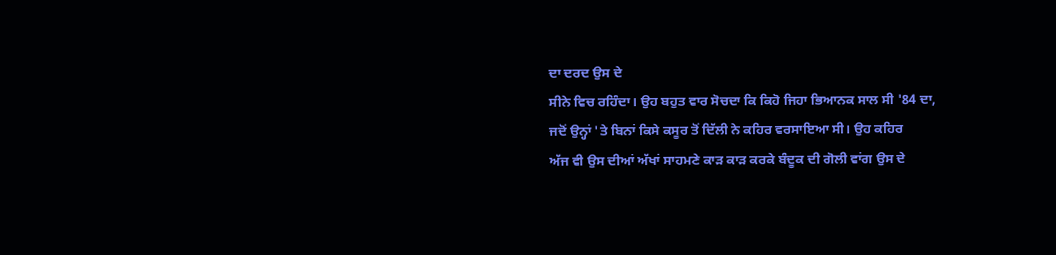ਦਾ ਦਰਦ ਉਸ ਦੇ
ਸੀਨੇ ਵਿਚ ਰਹਿੰਦਾ। ਉਹ ਬਹੁਤ ਵਾਰ ਸੋਚਦਾ ਕਿ ਕਿਹੋ ਜਿਹਾ ਭਿਆਨਕ ਸਾਲ ਸੀ '84 ਦਾ,
ਜਦੋਂ ਉਨ੍ਹਾਂ 'ਤੇ ਬਿਨਾਂ ਕਿਸੇ ਕਸੂਰ ਤੋਂ ਦਿੱਲੀ ਨੇ ਕਹਿਰ ਵਰਸਾਇਆ ਸੀ। ਉਹ ਕਹਿਰ
ਅੱਜ ਵੀ ਉਸ ਦੀਆਂ ਅੱਖਾਂ ਸਾਹਮਣੇ ਕਾੜ ਕਾੜ ਕਰਕੇ ਬੰਦੂਕ ਦੀ ਗੋਲੀ ਵਾਂਗ ਉਸ ਦੇ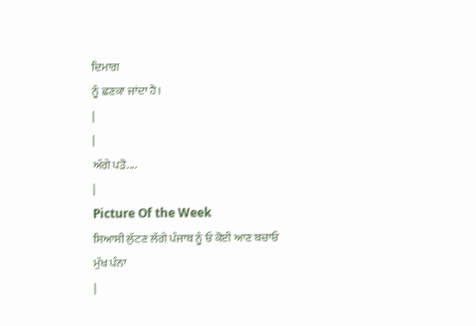ਦਿਮਾਗ
ਨੂੰ ਛਣਕਾ ਜਾਂਦਾ ਹੈ।
|
|
ਅੱਗੇ ਪੜੋ....
|
Picture Of the Week
ਸਿਆਸੀ ਲੁੱਟਣ ਲੱਗੇ ਪੰਜਾਬ ਨੂੰ ਓ ਕੋਈ ਆਣ ਬਚਾਓ
ਮੁੱਖ ਪੰਨਾ
|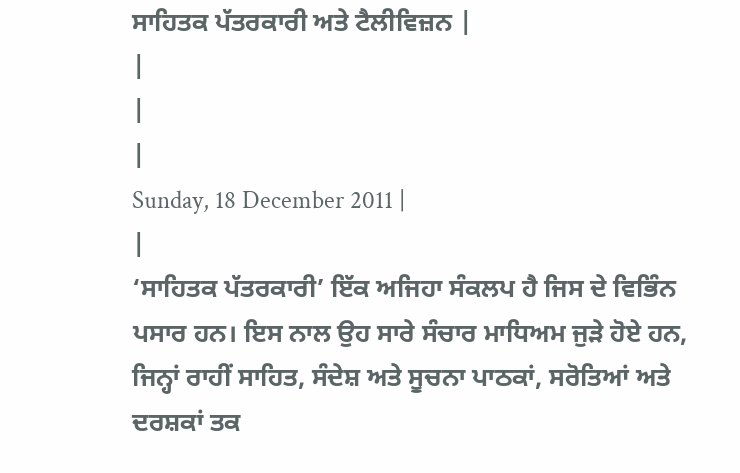ਸਾਹਿਤਕ ਪੱਤਰਕਾਰੀ ਅਤੇ ਟੈਲੀਵਿਜ਼ਨ |
|
|
|
Sunday, 18 December 2011 |
|
‘ਸਾਹਿਤਕ ਪੱਤਰਕਾਰੀ’ ਇੱਕ ਅਜਿਹਾ ਸੰਕਲਪ ਹੈ ਜਿਸ ਦੇ ਵਿਭਿੰਨ ਪਸਾਰ ਹਨ। ਇਸ ਨਾਲ ਉਹ ਸਾਰੇ ਸੰਚਾਰ ਮਾਧਿਅਮ ਜੁੜੇ ਹੋਏ ਹਨ, ਜਿਨ੍ਹਾਂ ਰਾਹੀਂ ਸਾਹਿਤ, ਸੰਦੇਸ਼ ਅਤੇ ਸੂਚਨਾ ਪਾਠਕਾਂ, ਸਰੋਤਿਆਂ ਅਤੇ ਦਰਸ਼ਕਾਂ ਤਕ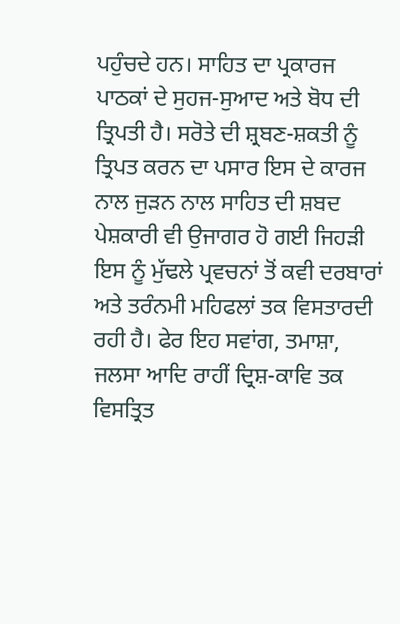ਪਹੁੰਚਦੇ ਹਨ। ਸਾਹਿਤ ਦਾ ਪ੍ਰਕਾਰਜ ਪਾਠਕਾਂ ਦੇ ਸੁਹਜ-ਸੁਆਦ ਅਤੇ ਬੋਧ ਦੀ ਤ੍ਰਿਪਤੀ ਹੈ। ਸਰੋਤੇ ਦੀ ਸ਼੍ਰਬਣ-ਸ਼ਕਤੀ ਨੂੰ ਤ੍ਰਿਪਤ ਕਰਨ ਦਾ ਪਸਾਰ ਇਸ ਦੇ ਕਾਰਜ ਨਾਲ ਜੁੜਨ ਨਾਲ ਸਾਹਿਤ ਦੀ ਸ਼ਬਦ ਪੇਸ਼ਕਾਰੀ ਵੀ ਉਜਾਗਰ ਹੋ ਗਈ ਜਿਹੜੀ ਇਸ ਨੂੰ ਮੁੱਢਲੇ ਪ੍ਰਵਚਨਾਂ ਤੋਂ ਕਵੀ ਦਰਬਾਰਾਂ ਅਤੇ ਤਰੰਨਮੀ ਮਹਿਫਲਾਂ ਤਕ ਵਿਸਤਾਰਦੀ ਰਹੀ ਹੈ। ਫੇਰ ਇਹ ਸਵਾਂਗ, ਤਮਾਸ਼ਾ, ਜਲਸਾ ਆਦਿ ਰਾਹੀਂ ਦ੍ਰਿਸ਼-ਕਾਵਿ ਤਕ ਵਿਸਤ੍ਰਿਤ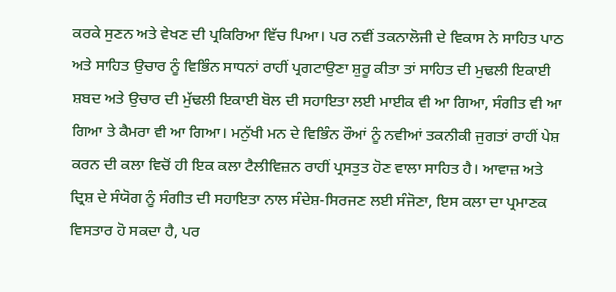ਕਰਕੇ ਸੁਣਨ ਅਤੇ ਵੇਖਣ ਦੀ ਪ੍ਰਕਿਰਿਆ ਵਿੱਚ ਪਿਆ। ਪਰ ਨਵੀਂ ਤਕਨਾਲੋਜੀ ਦੇ ਵਿਕਾਸ ਨੇ ਸਾਹਿਤ ਪਾਠ ਅਤੇ ਸਾਹਿਤ ਉਚਾਰ ਨੂੰ ਵਿਭਿੰਨ ਸਾਧਨਾਂ ਰਾਹੀਂ ਪ੍ਰਗਟਾਉਣਾ ਸ਼ੁਰੂ ਕੀਤਾ ਤਾਂ ਸਾਹਿਤ ਦੀ ਮੁਢਲੀ ਇਕਾਈ ਸ਼ਬਦ ਅਤੇ ਉਚਾਰ ਦੀ ਮੁੱਢਲੀ ਇਕਾਈ ਬੋਲ ਦੀ ਸਹਾਇਤਾ ਲਈ ਮਾਈਕ ਵੀ ਆ ਗਿਆ, ਸੰਗੀਤ ਵੀ ਆ ਗਿਆ ਤੇ ਕੈਮਰਾ ਵੀ ਆ ਗਿਆ। ਮਨੁੱਖੀ ਮਨ ਦੇ ਵਿਭਿੰਨ ਰੌਆਂ ਨੂੰ ਨਵੀਆਂ ਤਕਨੀਕੀ ਜੁਗਤਾਂ ਰਾਹੀਂ ਪੇਸ਼ ਕਰਨ ਦੀ ਕਲਾ ਵਿਚੋਂ ਹੀ ਇਕ ਕਲਾ ਟੈਲੀਵਿਜ਼ਨ ਰਾਹੀਂ ਪ੍ਰਸਤੁਤ ਹੋਣ ਵਾਲਾ ਸਾਹਿਤ ਹੈ। ਆਵਾਜ਼ ਅਤੇ ਦ੍ਰਿਸ਼ ਦੇ ਸੰਯੋਗ ਨੂੰ ਸੰਗੀਤ ਦੀ ਸਹਾਇਤਾ ਨਾਲ ਸੰਦੇਸ਼-ਸਿਰਜਣ ਲਈ ਸੰਜੋਣਾ, ਇਸ ਕਲਾ ਦਾ ਪ੍ਰਮਾਣਕ ਵਿਸਤਾਰ ਹੋ ਸਕਦਾ ਹੈ, ਪਰ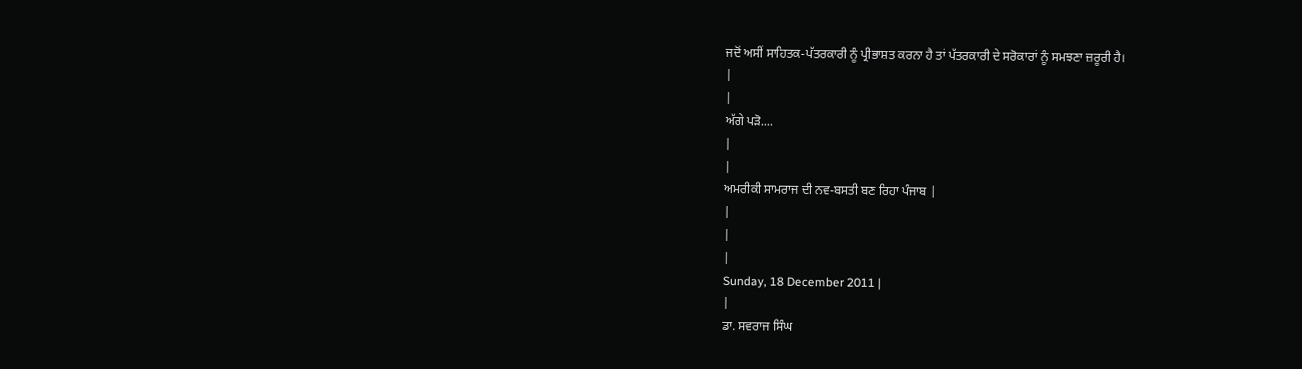ਜਦੋਂ ਅਸੀਂ ਸਾਹਿਤਕ-ਪੱਤਰਕਾਰੀ ਨੂੰ ਪ੍ਰੀਭਾਸ਼ਤ ਕਰਨਾ ਹੈ ਤਾਂ ਪੱਤਰਕਾਰੀ ਦੇ ਸਰੋਕਾਰਾਂ ਨੂੰ ਸਮਝਣਾ ਜ਼ਰੂਰੀ ਹੈ।
|
|
ਅੱਗੇ ਪੜੋ....
|
|
ਅਮਰੀਕੀ ਸਾਮਰਾਜ ਦੀ ਨਵ-ਬਸਤੀ ਬਣ ਰਿਹਾ ਪੰਜਾਬ |
|
|
|
Sunday, 18 December 2011 |
|
ਡਾ. ਸਵਰਾਜ ਸਿੰਘ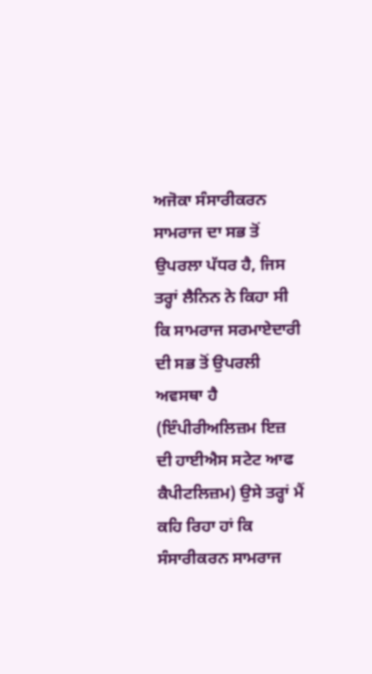ਅਜੋਕਾ ਸੰਸਾਰੀਕਰਨ ਸਾਮਰਾਜ ਦਾ ਸਭ ਤੋਂ ਉਪਰਲਾ ਪੱਧਰ ਹੈ, ਜਿਸ ਤਰ੍ਹਾਂ ਲੈਨਿਨ ਨੇ ਕਿਹਾ ਸੀ ਕਿ ਸਾਮਰਾਜ ਸਰਮਾਏਦਾਰੀ ਦੀ ਸਭ ਤੋਂ ਉਪਰਲੀ ਅਵਸਥਾ ਹੈ (ਇੰਪੀਰੀਅਲਿਜ਼ਮ ਇਜ਼ ਦੀ ਹਾਈਐਸ ਸਟੇਟ ਆਫ ਕੈਪੀਟਲਿਜ਼ਮ) ਉਸੇ ਤਰ੍ਹਾਂ ਮੈਂ ਕਹਿ ਰਿਹਾ ਹਾਂ ਕਿ ਸੰਸਾਰੀਕਰਨ ਸਾਮਰਾਜ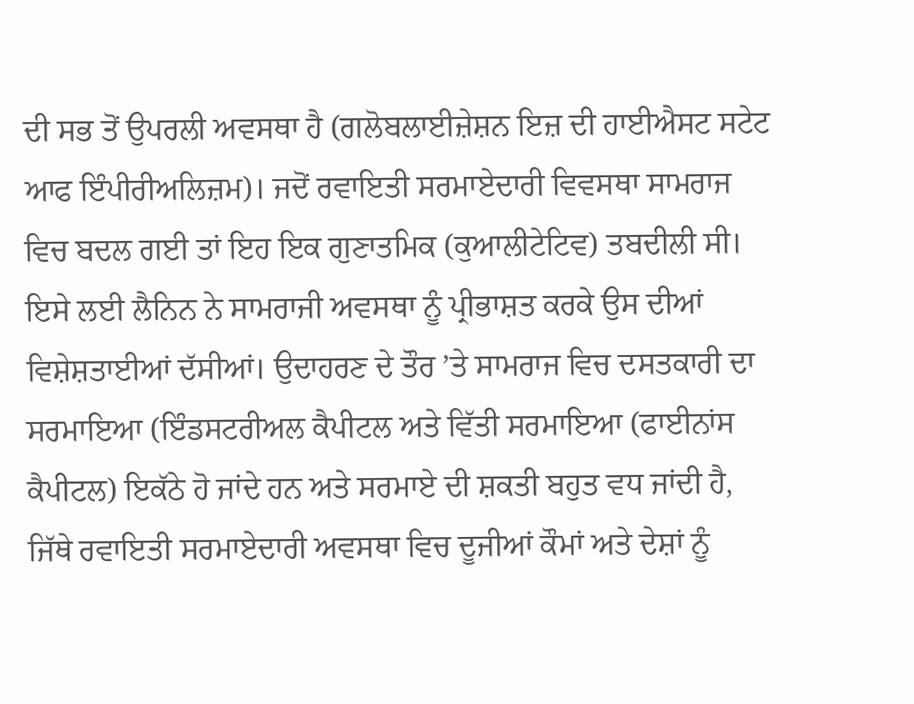ਦੀ ਸਭ ਤੋਂ ਉਪਰਲੀ ਅਵਸਥਾ ਹੈ (ਗਲੋਬਲਾਈਜ਼ੇਸ਼ਨ ਇਜ਼ ਦੀ ਹਾਈਐਸਟ ਸਟੇਟ ਆਫ ਇੰਪੀਰੀਅਲਿਜ਼ਮ)। ਜਦੋਂ ਰਵਾਇਤੀ ਸਰਮਾਏਦਾਰੀ ਵਿਵਸਥਾ ਸਾਮਰਾਜ ਵਿਚ ਬਦਲ ਗਈ ਤਾਂ ਇਹ ਇਕ ਗੁਣਾਤਮਿਕ (ਕੁਆਲੀਟੇਟਿਵ) ਤਬਦੀਲੀ ਸੀ। ਇਸੇ ਲਈ ਲੈਨਿਨ ਨੇ ਸਾਮਰਾਜੀ ਅਵਸਥਾ ਨੂੰ ਪ੍ਰੀਭਾਸ਼ਤ ਕਰਕੇ ਉਸ ਦੀਆਂ ਵਿਸ਼ੇਸ਼ਤਾਈਆਂ ਦੱਸੀਆਂ। ਉਦਾਹਰਣ ਦੇ ਤੌਰ ’ਤੇ ਸਾਮਰਾਜ ਵਿਚ ਦਸਤਕਾਰੀ ਦਾ ਸਰਮਾਇਆ (ਇੰਡਸਟਰੀਅਲ ਕੈਪੀਟਲ ਅਤੇ ਵਿੱਤੀ ਸਰਮਾਇਆ (ਫਾਈਨਾਂਸ ਕੈਪੀਟਲ) ਇਕੱਠੇ ਹੋ ਜਾਂਦੇ ਹਨ ਅਤੇ ਸਰਮਾਏ ਦੀ ਸ਼ਕਤੀ ਬਹੁਤ ਵਧ ਜਾਂਦੀ ਹੈ, ਜਿੱਥੇ ਰਵਾਇਤੀ ਸਰਮਾਏਦਾਰੀ ਅਵਸਥਾ ਵਿਚ ਦੂਜੀਆਂ ਕੌਮਾਂ ਅਤੇ ਦੇਸ਼ਾਂ ਨੂੰ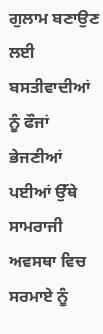ਗੁਲਾਮ ਬਣਾਉਣ ਲਈ ਬਸਤੀਵਾਦੀਆਂ ਨੂੰ ਫੌਜਾਂ ਭੇਜਣੀਆਂ ਪਈਆਂ ਉੱਥੇ ਸਾਮਰਾਜੀ ਅਵਸਥਾ ਵਿਚ ਸਰਮਾਏ ਨੂੰ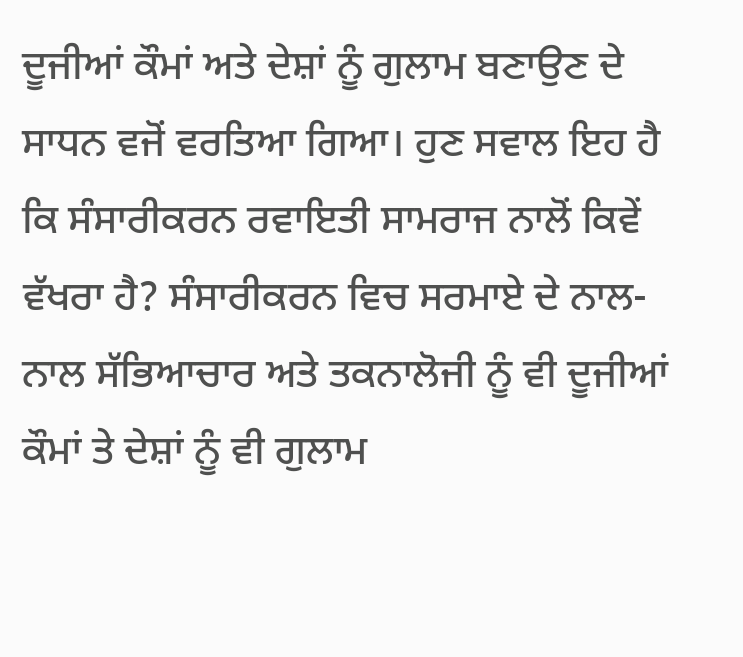ਦੂਜੀਆਂ ਕੌਮਾਂ ਅਤੇ ਦੇਸ਼ਾਂ ਨੂੰ ਗੁਲਾਮ ਬਣਾਉਣ ਦੇ ਸਾਧਨ ਵਜੋਂ ਵਰਤਿਆ ਗਿਆ। ਹੁਣ ਸਵਾਲ ਇਹ ਹੈ ਕਿ ਸੰਸਾਰੀਕਰਨ ਰਵਾਇਤੀ ਸਾਮਰਾਜ ਨਾਲੋਂ ਕਿਵੇਂ ਵੱਖਰਾ ਹੈ? ਸੰਸਾਰੀਕਰਨ ਵਿਚ ਸਰਮਾਏ ਦੇ ਨਾਲ-ਨਾਲ ਸੱਭਿਆਚਾਰ ਅਤੇ ਤਕਨਾਲੋਜੀ ਨੂੰ ਵੀ ਦੂਜੀਆਂ ਕੌਮਾਂ ਤੇ ਦੇਸ਼ਾਂ ਨੂੰ ਵੀ ਗੁਲਾਮ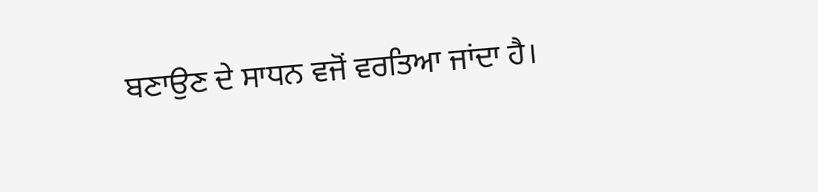ਬਣਾਉਣ ਦੇ ਸਾਧਨ ਵਜੋਂ ਵਰਤਿਆ ਜਾਂਦਾ ਹੈ।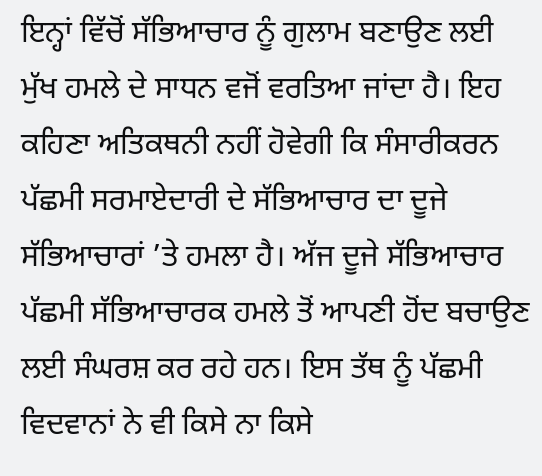ਇਨ੍ਹਾਂ ਵਿੱਚੋਂ ਸੱਭਿਆਚਾਰ ਨੂੰ ਗੁਲਾਮ ਬਣਾਉਣ ਲਈ ਮੁੱਖ ਹਮਲੇ ਦੇ ਸਾਧਨ ਵਜੋਂ ਵਰਤਿਆ ਜਾਂਦਾ ਹੈ। ਇਹ ਕਹਿਣਾ ਅਤਿਕਥਨੀ ਨਹੀਂ ਹੋਵੇਗੀ ਕਿ ਸੰਸਾਰੀਕਰਨ ਪੱਛਮੀ ਸਰਮਾਏਦਾਰੀ ਦੇ ਸੱਭਿਆਚਾਰ ਦਾ ਦੂਜੇ ਸੱਭਿਆਚਾਰਾਂ ’ਤੇ ਹਮਲਾ ਹੈ। ਅੱਜ ਦੂਜੇ ਸੱਭਿਆਚਾਰ ਪੱਛਮੀ ਸੱਭਿਆਚਾਰਕ ਹਮਲੇ ਤੋਂ ਆਪਣੀ ਹੋਂਦ ਬਚਾਉਣ ਲਈ ਸੰਘਰਸ਼ ਕਰ ਰਹੇ ਹਨ। ਇਸ ਤੱਥ ਨੂੰ ਪੱਛਮੀ ਵਿਦਵਾਨਾਂ ਨੇ ਵੀ ਕਿਸੇ ਨਾ ਕਿਸੇ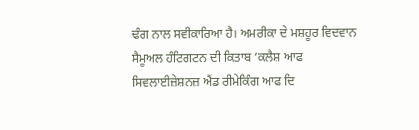ਢੰਗ ਨਾਲ ਸਵੀਕਾਰਿਆ ਹੈ। ਅਮਰੀਕਾ ਦੇ ਮਸ਼ਹੂਰ ਵਿਦਵਾਨ ਸੈਮੂਅਲ ਹੰਟਿਗਟਨ ਦੀ ਕਿਤਾਬ ‘ਕਲੈਸ਼ ਆਫ ਸਿਵਲਾਈਜ਼ੇਸ਼ਨਜ਼ ਐਂਡ ਰੀਮੇਕਿੰਗ ਆਫ ਦਿ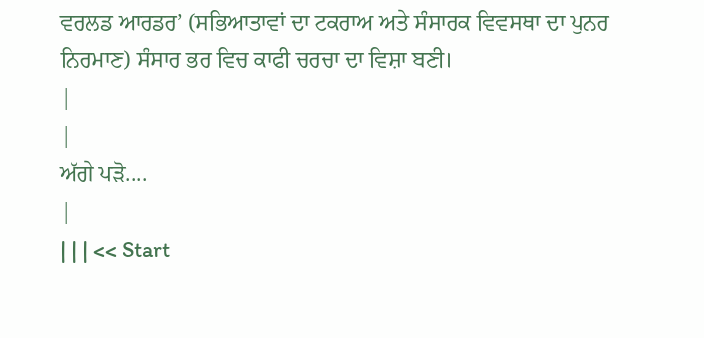ਵਰਲਡ ਆਰਡਰ’ (ਸਭਿਆਤਾਵਾਂ ਦਾ ਟਕਰਾਅ ਅਤੇ ਸੰਸਾਰਕ ਵਿਵਸਥਾ ਦਾ ਪੁਨਰ ਨਿਰਮਾਣ) ਸੰਸਾਰ ਭਰ ਵਿਚ ਕਾਫੀ ਚਰਚਾ ਦਾ ਵਿਸ਼ਾ ਬਣੀ।
|
|
ਅੱਗੇ ਪੜੋ....
|
| | | << Start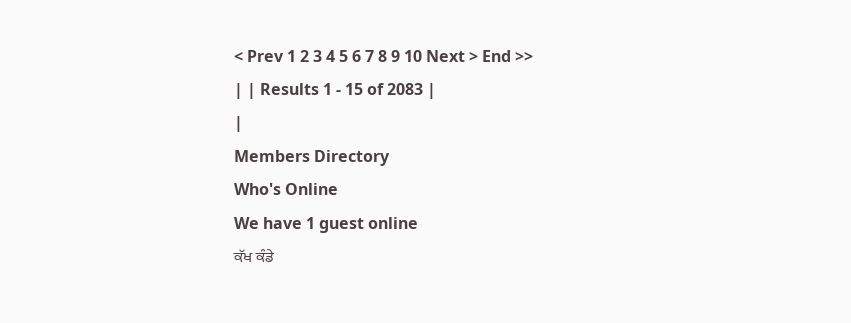< Prev 1 2 3 4 5 6 7 8 9 10 Next > End >>
| | Results 1 - 15 of 2083 |
|
Members Directory
Who's Online
We have 1 guest online
ਕੱਖ ਕੰਡੇ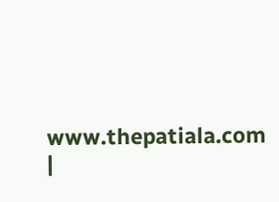www.thepatiala.com
|